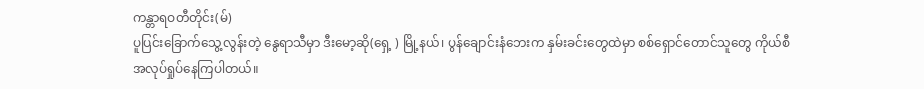ကန္တာရဝတီတိုင်း(မ်)
ပူပြင်းခြောက်သွေ့လွန်းတဲ့ နွေရာသီမှာ ဒီးမော့ဆို(ရှေ့ ) မြို့နယ်၊ ပွန်ချောင်းနံဘေးက နှမ်းခင်းတွေထဲမှာ စစ်ရှောင်တောင်သူတွေ ကိုယ်စီအလုပ်ရှုပ်နေကြပါတယ်။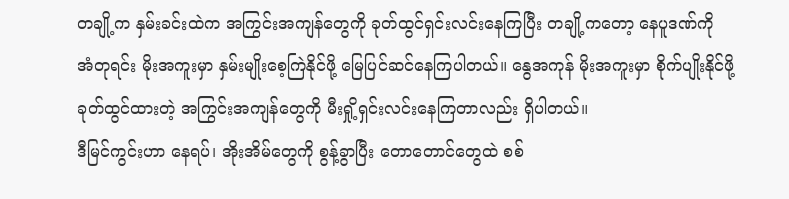တချို့က နှမ်းခင်းထဲက အကြွင်းအကျန်တွေကို ခုတ်ထွင်ရှင်းလင်းနေကြပြီး တချို့ကတော့ နေပူဒဏ်ကို အံတုရင်း မိုးအကူးမှာ နှမ်းမျိုးစေ့ကြဲနိုင်ဖို့ မြေပြင်ဆင်နေကြပါတယ်။ နွေအကုန် မိုးအကူးမှာ စိုက်ပျိုးနိုင်ဖို့ ခုတ်ထွင်ထားတဲ့ အကြွင်းအကျန်တွေကို မီးရှို့ရှင်းလင်းနေကြတာလည်း ရှိပါတယ်။
ဒီမြင်ကွင်းဟာ နေရပ်၊ အိုးအိမ်တွေကို စွန့်ခွာပြီး တောတောင်တွေထဲ စစ်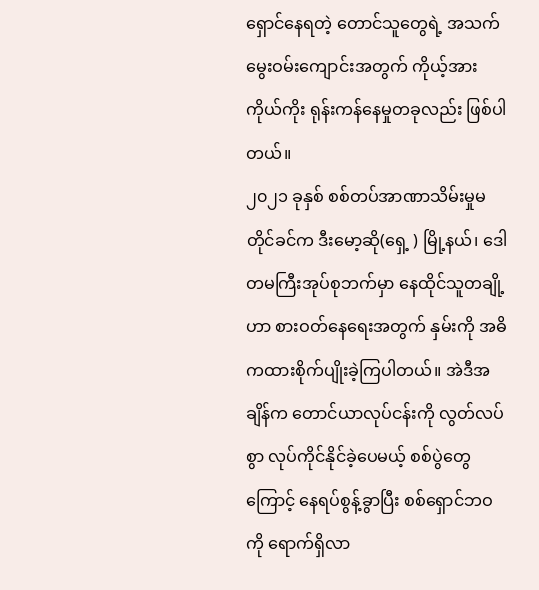ရှောင်နေရတဲ့ တောင်သူတွေရဲ့ အသက်မွေးဝမ်းကျောင်းအတွက် ကိုယ့်အားကိုယ်ကိုး ရုန်းကန်နေမှုတခုလည်း ဖြစ်ပါတယ်။
၂၀၂၁ ခုနှစ် စစ်တပ်အာဏာသိမ်းမှုမတိုင်ခင်က ဒီးမော့ဆို(ရှေ့ ) မြို့နယ်၊ ဒေါတမကြီးအုပ်စုဘက်မှာ နေထိုင်သူတချို့ဟာ စားဝတ်နေရေးအတွက် နှမ်းကို အဓိကထားစိုက်ပျိုးခဲ့ကြပါတယ်။ အဲဒီအချိန်က တောင်ယာလုပ်ငန်းကို လွတ်လပ်စွာ လုပ်ကိုင်နိုင်ခဲ့ပေမယ့် စစ်ပွဲတွေကြောင့် နေရပ်စွန့်ခွာပြီး စစ်ရှောင်ဘဝကို ရောက်ရှိလာ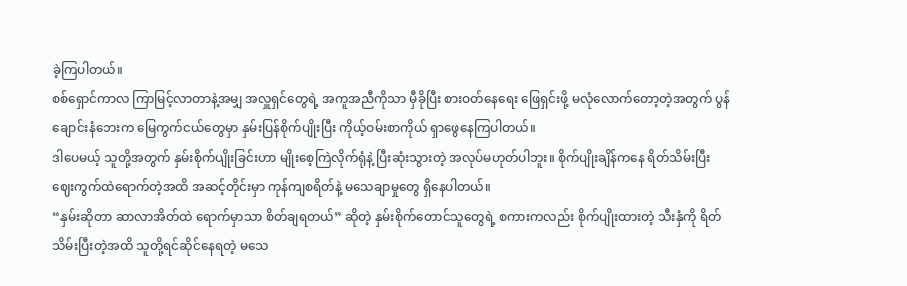ခဲ့ကြပါတယ်။
စစ်ရှောင်ကာလ ကြာမြင့်လာတာနဲ့အမျှ အလှူရှင်တွေရဲ့ အကူအညီကိုသာ မှီခိုပြီး စားဝတ်နေရေး ဖြေရှင်းဖို့ မလုံလောက်တော့တဲ့အတွက် ပွန်ချောင်းနံဘေးက မြေကွက်ငယ်တွေမှာ နှမ်းပြန်စိုက်ပျိုးပြီး ကိုယ့်ဝမ်းစာကိုယ် ရှာဖွေနေကြပါတယ်။
ဒါပေမယ့် သူတို့အတွက် နှမ်းစိုက်ပျိုးခြင်းဟာ မျိုးစေ့ကြဲလိုက်ရုံနဲ့ ပြီးဆုံးသွားတဲ့ အလုပ်မဟုတ်ပါဘူး။ စိုက်ပျိုးချိန်ကနေ ရိတ်သိမ်းပြီး ဈေးကွက်ထဲရောက်တဲ့အထိ အဆင့်တိုင်းမှာ ကုန်ကျစရိတ်နဲ့ မသေချာမှုတွေ ရှိနေပါတယ်။
“နှမ်းဆိုတာ ဆာလာအိတ်ထဲ ရောက်မှာသာ စိတ်ချရတယ်” ဆိုတဲ့ နှမ်းစိုက်တောင်သူတွေရဲ့ စကားကလည်း စိုက်ပျိုးထားတဲ့ သီးနှံကို ရိတ်သိမ်းပြီးတဲ့အထိ သူတို့ရင်ဆိုင်နေရတဲ့ မသေ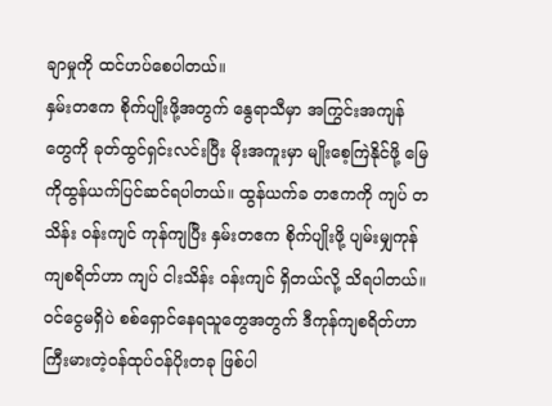ချာမှုကို ထင်ဟပ်စေပါတယ်။
နှမ်းတဧက စိုက်ပျိုးဖို့အတွက် နွေရာသီမှာ အကြွင်းအကျန်တွေကို ခုတ်ထွင်ရှင်းလင်းပြီး မိုးအကူးမှာ မျိုးစေ့ကြဲနိုင်ဖို့ မြေကိုထွန်ယက်ပြင်ဆင်ရပါတယ်။ ထွန်ယက်ခ တဧကကို ကျပ် တသိန်း ဝန်းကျင် ကုန်ကျပြီး နှမ်းတဧက စိုက်ပျိုးဖို့ ပျမ်းမျှကုန်ကျစရိတ်ဟာ ကျပ် ငါးသိန်း ဝန်းကျင် ရှိတယ်လို့ သိရပါတယ်။
ဝင်ငွေမရှိပဲ စစ်ရှောင်နေရသူတွေအတွက် ဒီကုန်ကျစရိတ်ဟာ ကြီးမားတဲ့ဝန်ထုပ်ဝန်ပိုးတခု ဖြစ်ပါ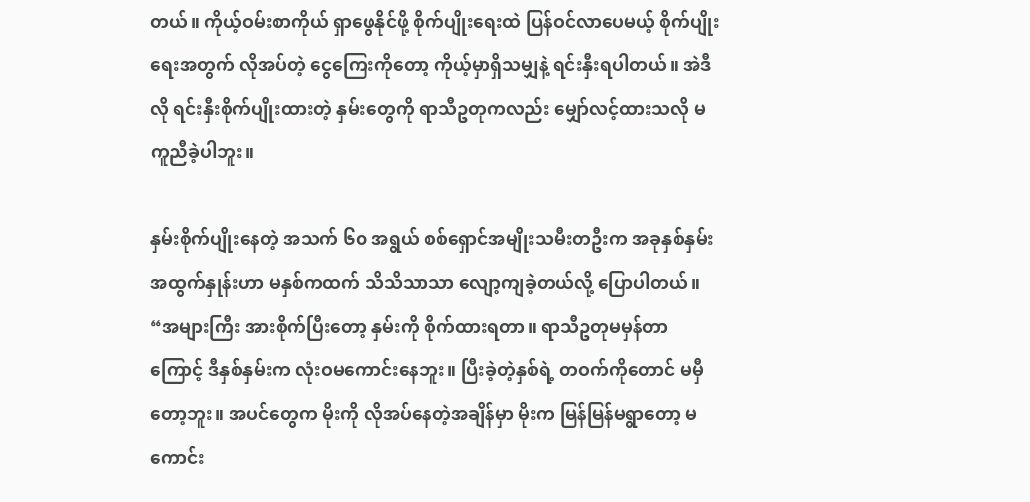တယ်။ ကိုယ့်ဝမ်းစာကိုယ် ရှာဖွေနိုင်ဖို့ စိုက်ပျိုးရေးထဲ ပြန်ဝင်လာပေမယ့် စိုက်ပျိုးရေးအတွက် လိုအပ်တဲ့ ငွေကြေးကိုတော့ ကိုယ့်မှာရှိသမျှနဲ့ ရင်းနှီးရပါတယ်။ အဲဒီလို ရင်းနှီးစိုက်ပျိုးထားတဲ့ နှမ်းတွေကို ရာသီဥတုကလည်း မျှော်လင့်ထားသလို မကူညီခဲ့ပါဘူး။

နှမ်းစိုက်ပျိုးနေတဲ့ အသက် ၆၀ အရွယ် စစ်ရှောင်အမျိုးသမီးတဦးက အခုနှစ်နှမ်းအထွက်နှုန်းဟာ မနှစ်ကထက် သိသိသာသာ လျော့ကျခဲ့တယ်လို့ ပြောပါတယ်။
“အများကြီး အားစိုက်ပြီးတော့ နှမ်းကို စိုက်ထားရတာ။ ရာသီဥတုမမှန်တာကြောင့် ဒီနှစ်နှမ်းက လုံးဝမကောင်းနေဘူး။ ပြီးခဲ့တဲ့နှစ်ရဲ့ တဝက်ကိုတောင် မမှီတော့ဘူး။ အပင်တွေက မိုးကို လိုအပ်နေတဲ့အချိန်မှာ မိုးက မြန်မြန်မရွာတော့ မကောင်း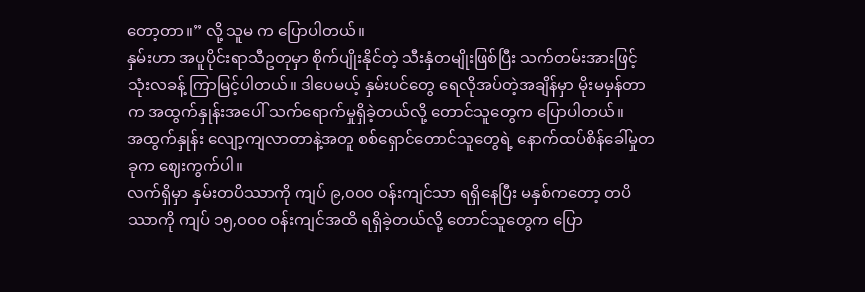တော့တာ။” လို့ သူမ က ပြောပါတယ်။
နှမ်းဟာ အပူပိုင်းရာသီဥတုမှာ စိုက်ပျိုးနိုင်တဲ့ သီးနှံတမျိုးဖြစ်ပြီး သက်တမ်းအားဖြင့် သုံးလခန့် ကြာမြင့်ပါတယ်။ ဒါပေမယ့် နှမ်းပင်တွေ ရေလိုအပ်တဲ့အချိန်မှာ မိုးမမှန်တာက အထွက်နှုန်းအပေါ် သက်ရောက်မှုရှိခဲ့တယ်လို့ တောင်သူတွေက ပြောပါတယ်။
အထွက်နှုန်း လျော့ကျလာတာနဲ့အတူ စစ်ရှောင်တောင်သူတွေရဲ့ နောက်ထပ်စိန်ခေါ်မှုတခုက ဈေးကွက်ပါ။
လက်ရှိမှာ နှမ်းတပိဿာကို ကျပ် ၉,၀၀၀ ဝန်းကျင်သာ ရရှိနေပြီး မနှစ်ကတော့ တပိဿာကို ကျပ် ၁၅,၀၀၀ ဝန်းကျင်အထိ ရရှိခဲ့တယ်လို့ တောင်သူတွေက ပြော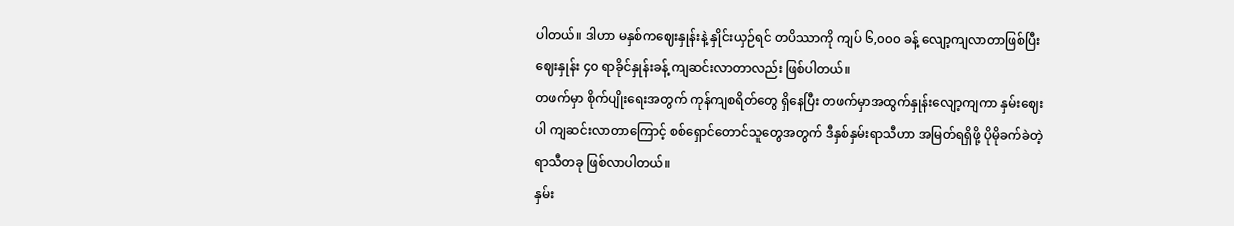ပါတယ်။ ဒါဟာ မနှစ်ကဈေးနှုန်းနဲ့ နှိုင်းယှဉ်ရင် တပိဿာကို ကျပ် ၆,၀၀၀ ခန့် လျော့ကျလာတာဖြစ်ပြီး ဈေးနှုန်း ၄၀ ရာခိုင်နှုန်းခန့် ကျဆင်းလာတာလည်း ဖြစ်ပါတယ်။
တဖက်မှာ စိုက်ပျိုးရေးအတွက် ကုန်ကျစရိတ်တွေ ရှိနေပြီး တဖက်မှာအထွက်နှုန်းလျော့ကျကာ နှမ်းဈေးပါ ကျဆင်းလာတာကြောင့် စစ်ရှောင်တောင်သူတွေအတွက် ဒီနှစ်နှမ်းရာသီဟာ အမြတ်ရရှိဖို့ ပိုမိုခက်ခဲတဲ့ ရာသီတခု ဖြစ်လာပါတယ်။
နှမ်း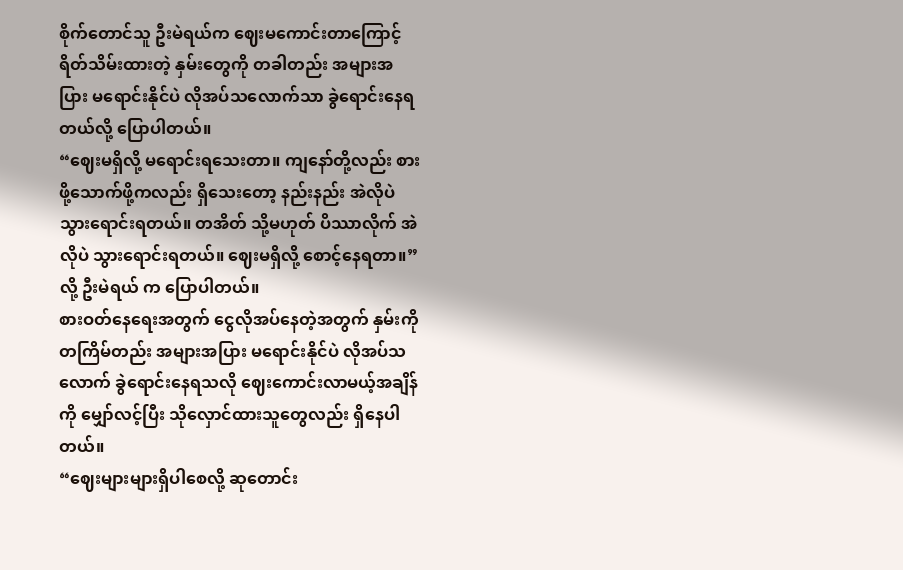စိုက်တောင်သူ ဦးမဲရယ်က ဈေးမကောင်းတာကြောင့် ရိတ်သိမ်းထားတဲ့ နှမ်းတွေကို တခါတည်း အများအပြား မရောင်းနိုင်ပဲ လိုအပ်သလောက်သာ ခွဲရောင်းနေရတယ်လို့ ပြောပါတယ်။
“ဈေးမရှိလို့ မရောင်းရသေးတာ။ ကျနော်တို့လည်း စားဖို့သောက်ဖို့ကလည်း ရှိသေးတော့ နည်းနည်း အဲလိုပဲ သွားရောင်းရတယ်။ တအိတ် သို့မဟုတ် ပိဿာလိုက် အဲလိုပဲ သွားရောင်းရတယ်။ ဈေးမရှိလို့ စောင့်နေရတာ။” လို့ ဦးမဲရယ် က ပြောပါတယ်။
စားဝတ်နေရေးအတွက် ငွေလိုအပ်နေတဲ့အတွက် နှမ်းကို တကြိမ်တည်း အများအပြား မရောင်းနိုင်ပဲ လိုအပ်သလောက် ခွဲရောင်းနေရသလို ဈေးကောင်းလာမယ့်အချိန်ကို မျှော်လင့်ပြီး သိုလှောင်ထားသူတွေလည်း ရှိနေပါတယ်။
“ဈေးများများရှိပါစေလို့ ဆုတောင်း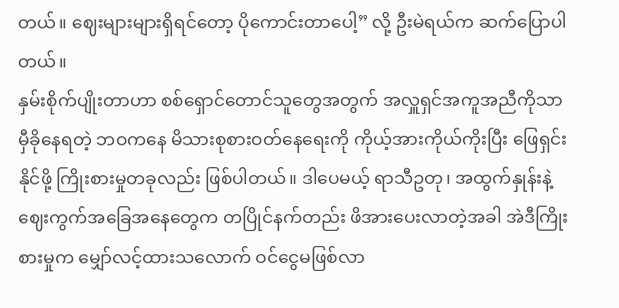တယ်။ ဈေးများများရှိရင်တော့ ပိုကောင်းတာပေါ့” လို့ ဦးမဲရယ်က ဆက်ပြောပါတယ်။
နှမ်းစိုက်ပျိုးတာဟာ စစ်ရှောင်တောင်သူတွေအတွက် အလှူရှင်အကူအညီကိုသာ မှီခိုနေရတဲ့ ဘဝကနေ မိသားစုစားဝတ်နေရေးကို ကိုယ့်အားကိုယ်ကိုးပြီး ဖြေရှင်းနိုင်ဖို့ ကြိုးစားမှုတခုလည်း ဖြစ်ပါတယ်။ ဒါပေမယ့် ရာသီဥတု၊ အထွက်နှုန်းနဲ့ ဈေးကွက်အခြေအနေတွေက တပြိုင်နက်တည်း ဖိအားပေးလာတဲ့အခါ အဲဒီကြိုးစားမှုက မျှော်လင့်ထားသလောက် ဝင်ငွေမဖြစ်လာ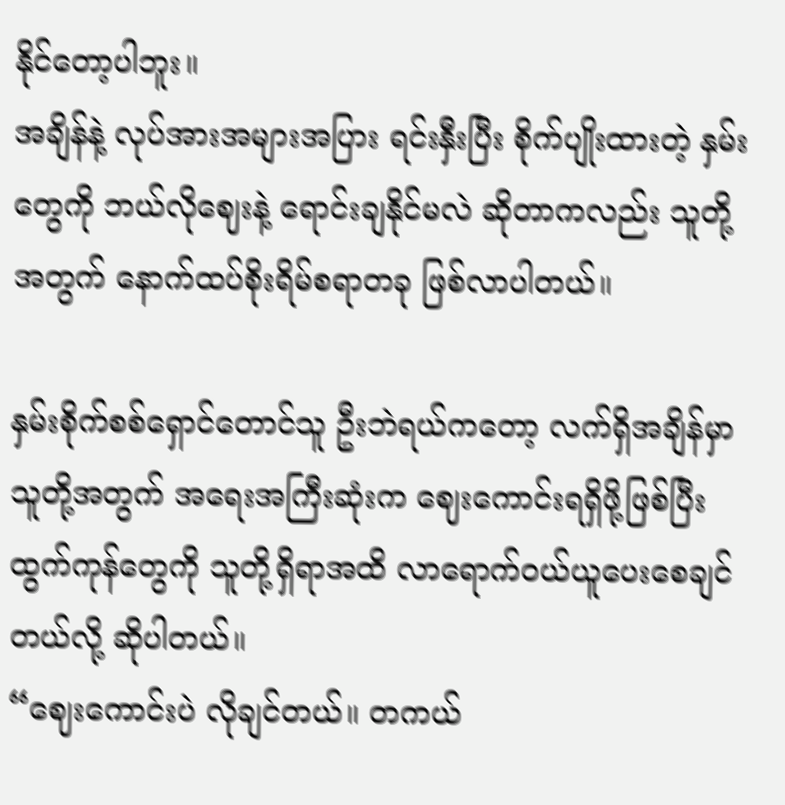နိုင်တော့ပါဘူး။
အချိန်နဲ့ လုပ်အားအများအပြား ရင်းနှီးပြီး စိုက်ပျိုးထားတဲ့ နှမ်းတွေကို ဘယ်လိုဈေးနဲ့ ရောင်းချနိုင်မလဲ ဆိုတာကလည်း သူတို့အတွက် နောက်ထပ်စိုးရိမ်စရာတခု ဖြစ်လာပါတယ်။

နှမ်းစိုက်စစ်ရှောင်တောင်သူ ဦးဘဲရယ်ကတော့ လက်ရှိအချိန်မှာ သူတို့အတွက် အရေးအကြီးဆုံးက ဈေးကောင်းရရှိဖို့ဖြစ်ပြီး ထွက်ကုန်တွေကို သူတို့ရှိရာအထိ လာရောက်ဝယ်ယူပေးစေချင်တယ်လို့ ဆိုပါတယ်။
“ဈေးကောင်းပဲ လိုချင်တယ်။ တကယ်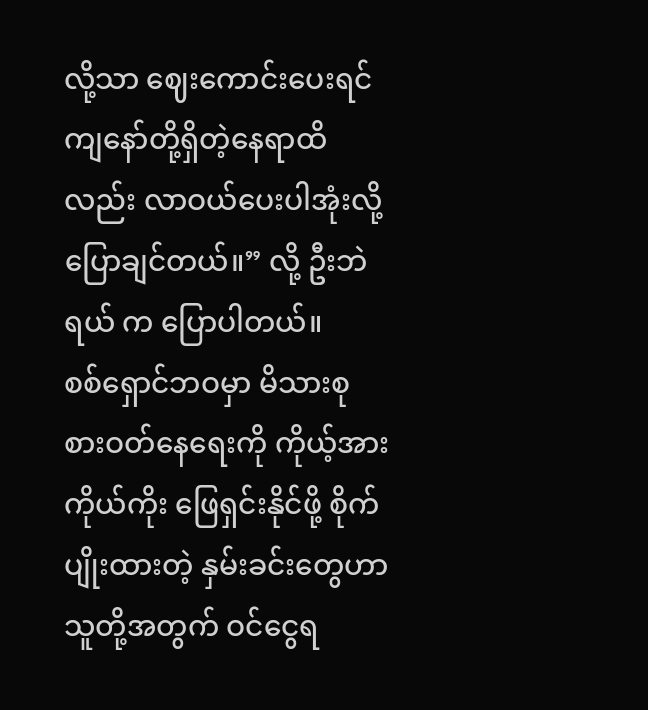လို့သာ ဈေးကောင်းပေးရင် ကျနော်တို့ရှိတဲ့နေရာထိလည်း လာဝယ်ပေးပါအုံးလို့ ပြောချင်တယ်။” လို့ ဦးဘဲရယ် က ပြောပါတယ်။
စစ်ရှောင်ဘဝမှာ မိသားစုစားဝတ်နေရေးကို ကိုယ့်အားကိုယ်ကိုး ဖြေရှင်းနိုင်ဖို့ စိုက်ပျိုးထားတဲ့ နှမ်းခင်းတွေဟာ သူတို့အတွက် ဝင်ငွေရ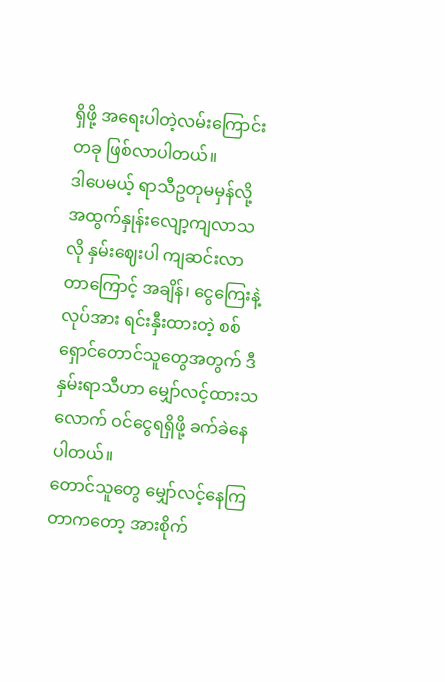ရှိဖို့ အရေးပါတဲ့လမ်းကြောင်းတခု ဖြစ်လာပါတယ်။
ဒါပေမယ့် ရာသီဥတုမမှန်လို့ အထွက်နှုန်းလျော့ကျလာသလို နှမ်းဈေးပါ ကျဆင်းလာတာကြောင့် အချိန်၊ ငွေကြေးနဲ့ လုပ်အား ရင်းနှီးထားတဲ့ စစ်ရှောင်တောင်သူတွေအတွက် ဒီနှမ်းရာသီဟာ မျှော်လင့်ထားသလောက် ဝင်ငွေရရှိဖို့ ခက်ခဲနေပါတယ်။
တောင်သူတွေ မျှော်လင့်နေကြတာကတော့ အားစိုက်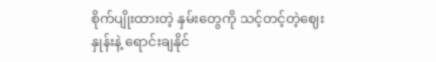စိုက်ပျိုးထားတဲ့ နှမ်းတွေကို သင့်တင့်တဲ့ဈေးနှုန်းနဲ့ ရောင်းချနိုင်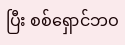ပြီး စစ်ရှောင်ဘဝ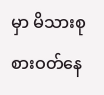မှာ မိသားစုစားဝတ်နေ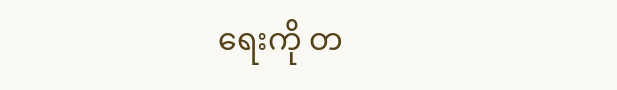ရေးကို တ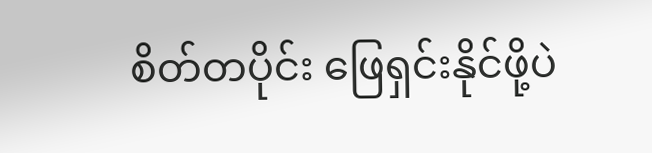စိတ်တပိုင်း ဖြေရှင်းနိုင်ဖို့ပဲ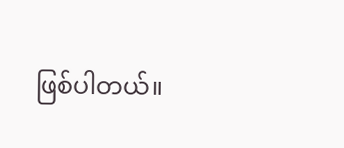ဖြစ်ပါတယ်။